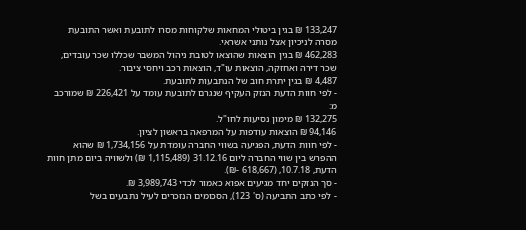133,247 ₪ בגין ביטולי המחאות שלקוחות מסרו לתובעת ואשר התובעת מסרה לניכיון אצל נותני אשראי.
462,283 ₪ בגין הוצאות שהוצאו לטובת ניהול המשבר שכללו שכר עובדים, שכר דירה ואחזקה, הוצאות עו"ד, הוצאות רכב ויחסי ציבור.
4,487 ₪ בגין יתרת חוב של הנתבעות לתובעת.
- לפי חוות הדעת הנזק העקיף שנגרם לתובעת עומד על 226,421 ₪ שמורכב מ:
132,275 ₪ מימון נסיעות לחו"ל.
94,146 ₪ הוצאות עודפות על המרפאה בראשון לציון.
- לפי חוות הדעת, הפגיעה בשווי החברה עומדת על 1,734,156 ₪ שהוא ההפרש בין שווי החברה ליום 31.12.16 (1,115,489 ₪) ולשוויה ביום מתן חוות הדעת, 10.7.18, (618,667 -₪).
- סך הנזקים יחד מגיעים אפוא כאמור לכדי 3,989,743 ₪.
- לפי כתב התביעה (ס' 123), הסכומים הנזכרים לעיל נתבעים בשל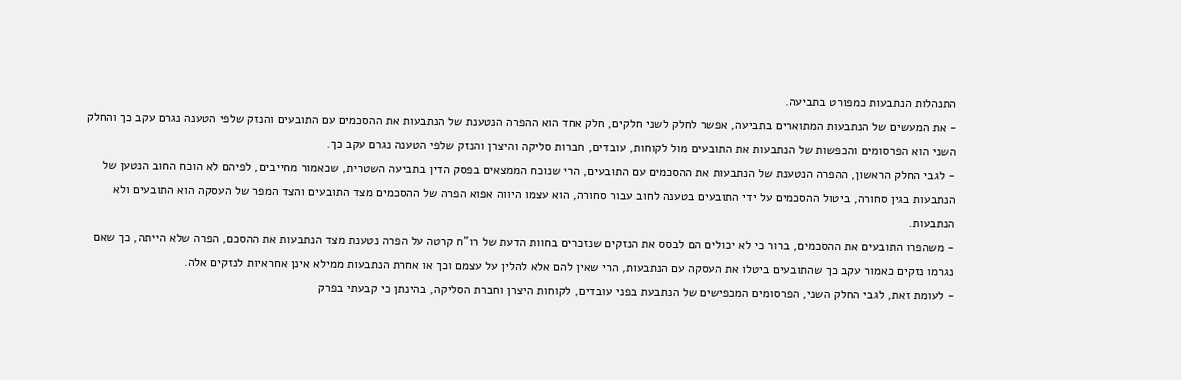התנהלות הנתבעות כמפורט בתביעה.
- את המעשים של הנתבעות המתוארים בתביעה, אפשר לחלק לשני חלקים, חלק אחד הוא ההפרה הנטענת של הנתבעות את ההסכמים עם התובעים והנזק שלפי הטענה נגרם עקב כך והחלק השני הוא הפרסומים והכפשות של הנתבעות את התובעים מול לקוחות, עובדים, חברות סליקה והיצרן והנזק שלפי הטענה נגרם עקב כך.
- לגבי החלק הראשון, ההפרה הנטענת של הנתבעות את ההסכמים עם התובעים, הרי שנוכח הממצאים בפסק הדין בתביעה השטרית, שכאמור מחייבים, לפיהם לא הוכח החוב הנטען של הנתבעות בגין סחורה, ביטול ההסכמים על ידי התובעים בטענה לחוב עבור סחורה, הוא עצמו היווה אפוא הפרה של ההסכמים מצד התובעים והצד המפר של העסקה הוא התובעים ולא הנתבעות.
- משהפרו התובעים את ההסכמים, ברור כי לא יכולים הם לבסס את הנזקים שנזכרים בחוות הדעת של רו"ח קרטה על הפרה נטענת מצד הנתבעות את ההסכם, הפרה שלא הייתה, כך שאם נגרמו נזקים כאמור עקב כך שהתובעים ביטלו את העסקה עם הנתבעות, הרי שאין להם אלא להלין על עצמם וכך או אחרת הנתבעות ממילא אינן אחראיות לנזקים אלה.
- לעומת זאת, לגבי החלק השני, הפרסומים המכפישים של הנתבעת בפני עובדים, לקוחות היצרן וחברת הסליקה, בהינתן כי קבעתי בפרק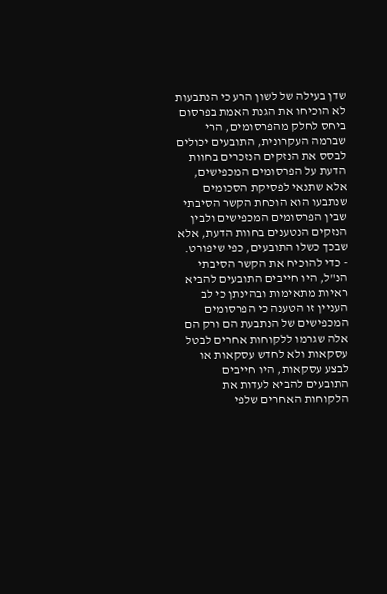שדן בעילה של לשון הרע כי הנתבעות לא הוכיחו את הגנת האמת בפרסום ביחס לחלק מהפרסומים, הרי שברמה העקרונית, התובעים יכולים לבסס את הנזקים הנזכרים בחוות הדעת על הפרסומים המכפישים, אלא שתנאי לפסיקת הסכומים שנתבעו הוא הוכחת הקשר הסיבתי שבין הפרסומים המכפישים ולבין הנזקים הנטענים בחוות הדעת, אלא שבכך כשלו התובעים, כפי שיפורט.
- כדי להוכיח את הקשר הסיבתי הנ"ל, היו חייבים התובעים להביא ראיות מתאימות ובהינתן כי לב העניין זו הטענה כי הפרסומים המכפישים של הנתבעת הם ורק הם אלה שגרמו ללקוחות אחרים לבטל עסקאות ולא לחדש עסקאות או לבצע עסקאות, היו חייבים התובעים להביא לעדות את הלקוחות האחרים שלפי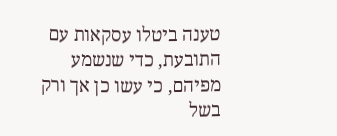טענה ביטלו עסקאות עם התובעת, כדי שנשמע מפיהם, כי עשו כן אך ורק בשל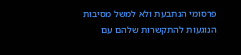פרסומי הנתבעת ולא למשל מסיבות הנוגעות להתקשרות שלהם עם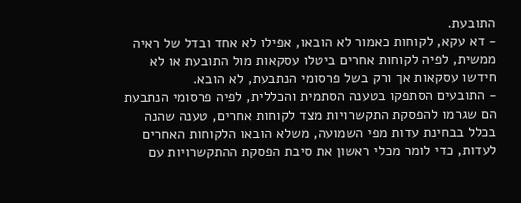התובעת.
- דא עקא, לקוחות כאמור לא הובאו, אפילו לא אחד ובדל של ראיה ממשית, לפיה לקוחות אחרים ביטלו עסקאות מול התובעת או לא חידשו עסקאות אך ורק בשל פרסומי הנתבעת, לא הובא.
- התובעים הסתפקו בטענה הסתמית והכללית, לפיה פרסומי הנתבעת הם שגרמו להפסקת התקשרויות מצד לקוחות אחרים, טענה שהנה בכלל בבחינת עדות מפי השמועה, משלא הובאו הלקוחות האחרים לעדות, כדי לומר מכלי ראשון את סיבת הפסקת ההתקשרויות עם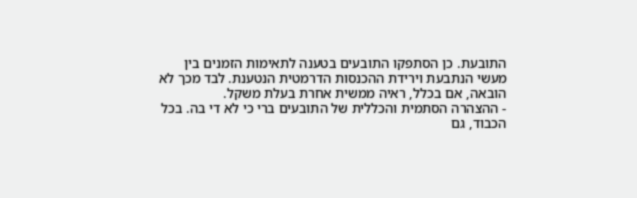התובעת. כן הסתפקו התובעים בטענה לתאימות הזמנים בין מעשי הנתבעת וירידת ההכנסות הדרמטית הנטענת. לבד מכך לא הובאה, אם בכלל, ראיה ממשית אחרת בעלת משקל.
- ההצהרה הסתמית והכללית של התובעים ברי כי לא די בה. בכל הכבוד, גם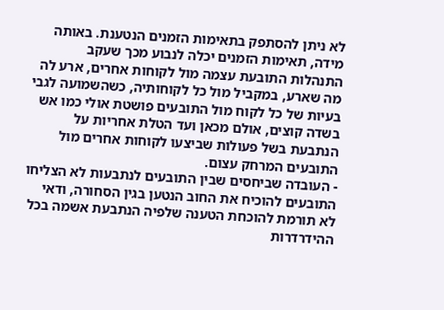לא ניתן להסתפק בתאימות הזמנים הנטענת. באותה מידה, תאימות הזמנים יכלה לנבוע מכך שעקב התנהלות התובעת עצמה מול לקוחות אחרים, ארע לה מה שארע, במקביל מול כל לקוחותיה, כשהשמועה לגבי בעיות של כל לקוח מול התובעים פושטת אולי כמו אש בשדה קוצים, אולם מכאן ועד הטלת אחריות על הנתבעת בשל פעולות שביצעו לקוחות אחרים מול התובעים המרחק עצום.
- העובדה שביחסים שבין התובעים לנתבעות לא הצליחו התובעים להוכיח את החוב הנטען בגין הסחורה, ודאי לא תורמת להוכחת הטענה שלפיה הנתבעת אשמה בכל ההידרדרות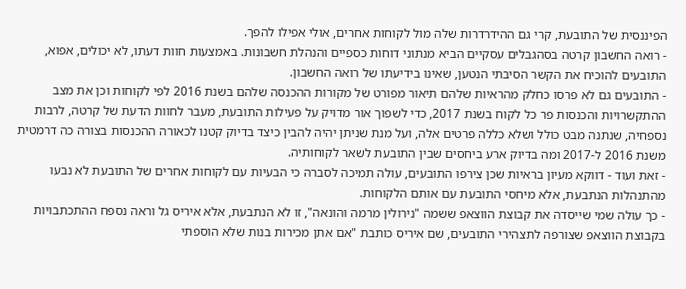הפיננסית של התובעת, קרי גם ההידרדרות שלה מול לקוחות אחרים, אולי אפילו להפך.
- רואה החשבון קרטה בסהגבלים עסקיים הביא מנתוני דוחות כספיים והנהלת חשבונות. באמצעות חוות דעתו, לא יכולים, אפוא, התובעים להוכיח את הקשר הסיבתי הנטען, שאינו בידיעתו של רואה החשבון.
- התובעים גם לא פרסו כחלק מהראיות שלהם תיאור מפורט של מקורות ההכנסה שלהם בשנת 2016 לפי לקוחות וכן את מצב ההתקשרויות והכנסות פר כל לקוח בשנת 2017, כדי לשפוך אור מדויק על פעילות התובעת, מעבר לחוות הדעת של קרטה, לרבות נספחיה, שנתנה מבט כולל ושלא כללה פרטים אלה, ועל מנת שניתן יהיה להבין כיצד בדיוק קטנו לכאורה ההכנסות בצורה כה דרמטית משנת 2016 ל-2017 ומה בדיוק ארע ביחסים שבין התובעת לשאר לקוחותיה.
- זאת ועוד - דווקא מעיון בראיות שכן צירפו התובעים, עולה תמיכה לסברה כי הבעיות עם לקוחות אחרים של התובעת לא נבעו מהתנהלות הנתבעת, אלא מיחסי התובעת עם אותם הלקוחות.
- כך עולה שמי שייסדה את קבוצת הווצאפ ששמה "נירולין מרמה והונאה", זו לא הנתבעת, אלא איריס גל וראה נספח ההתכתבויות בקבוצת הווצאפ שצורפה לתצהירי התובעים, שם איריס כותבת "אם אתן מכירות בנות שלא הוספתי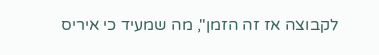לקבוצה אז זה הזמן", מה שמעיד כי איריס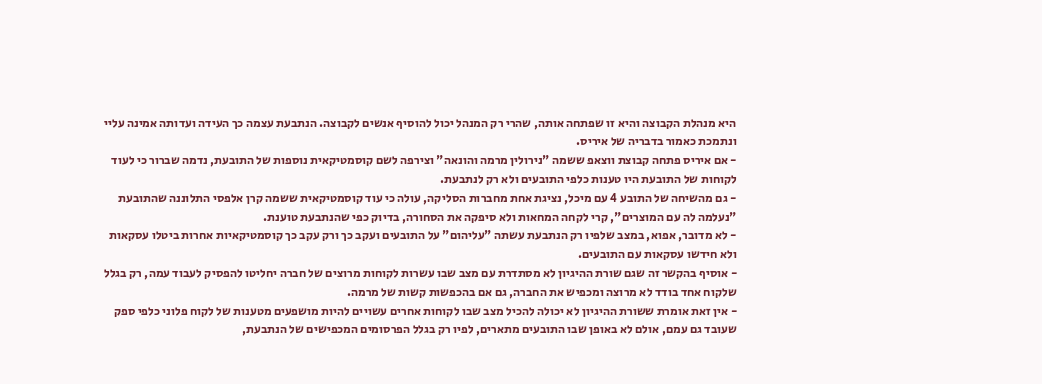היא מנהלת הקבוצה והיא זו שפתחה אותה, שהרי רק המנהל יכול להוסיף אנשים לקבוצה. הנתבעת עצמה כך העידה ועדותה אמינה עליי ונתמכת כאמור בדבריה של איריס.
- אם איריס פתחה קבוצת ווצאפ ששמה "נירולין מרמה והונאה" וצירפה לשם קוסמטיקאית נוספות של התובעת, נדמה שברור כי לעוד לקוחות של התובעת היו טענות כלפי התובעים ולא רק לנתבעת.
- גם מהשיחה של התובע 4 עם מיכל, נציגת אחת מחברות הסליקה, עולה כי עוד קוסמטיקאית ששמה קרן אלפסי התלוננה שהתובעת "נעלמה לה עם המוצרים", קרי לקחה המחאות ולא סיפקה את הסחורה, בדיוק כפי שהנתבעת טוענת.
- לא מדובר, אפוא, במצב שלפיו רק הנתבעת עשתה "עליהום" על התובעים ועקב כך ורק עקב כך קוסמטיקאיות אחרות ביטלו עסקאות ולא חידשו עסקאות עם התובעים.
- אוסיף בהקשר זה שגם שורת ההיגיון לא מסתדרת עם מצב שבו עשרות לקוחות מרוצים של חברה יחליטו להפסיק לעבוד עמה, רק בגלל שלקוח אחד בודד לא מרוצה ומכפיש את החברה, גם אם בהכפשות קשות של מרמה.
- אין זאת אומרת ששורת ההיגיון לא יכולה להכיל מצב שבו לקוחות אחרים עשויים להיות מושפעים מטענות של לקוח פלוני כלפי ספק שעובד גם עמם, אולם לא באופן שבו התובעים מתארים, לפיו רק בגלל הפרסומים המכפישים של הנתבעת,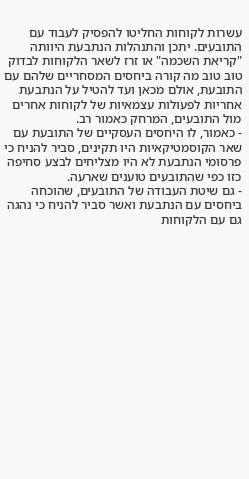עשרות לקוחות החליטו להפסיק לעבוד עם התובעים. יתכן והתנהלות הנתבעת היוותה "קריאת השכמה" או זרז לשאר הלקוחות לבדוק טוב טוב מה קורה ביחסים המסחריים שלהם עם התובעת, אולם מכאן ועד להטיל על הנתבעת אחריות לפעולות עצמאיות של לקוחות אחרים מול התובעים, המרחק כאמור רב.
- כאמור, לו היחסים העסקיים של התובעת עם שאר הקוסמטיקאיות היו תקינים, סביר להניח כי פרסומי הנתבעת לא היו מצליחים לבצע סחיפה כזו כפי שהתובעים טוענים שארעה.
- גם שיטת העבודה של התובעים, שהוכחה ביחסים עם הנתבעת ואשר סביר להניח כי נהגה גם עם הלקוחות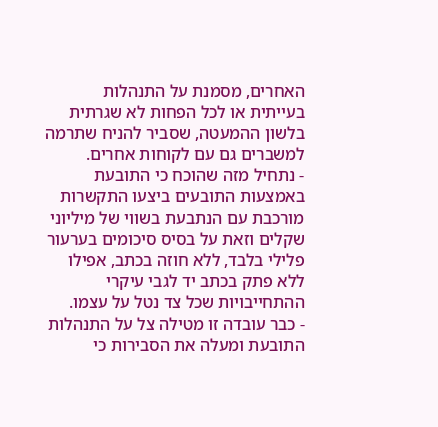האחרים, מסמנת על התנהלות בעייתית או לכל הפחות לא שגרתית בלשון ההמעטה, שסביר להניח שתרמה למשברים גם עם לקוחות אחרים.
- נתחיל מזה שהוכח כי התובעת באמצעות התובעים ביצעו התקשרות מורכבת עם הנתבעת בשווי של מיליוני שקלים וזאת על בסיס סיכומים בערעור פלילי בלבד, ללא חוזה בכתב, אפילו ללא פתק בכתב יד לגבי עיקרי ההתחייבויות שכל צד נטל על עצמו.
- כבר עובדה זו מטילה צל על התנהלות התובעת ומעלה את הסבירות כי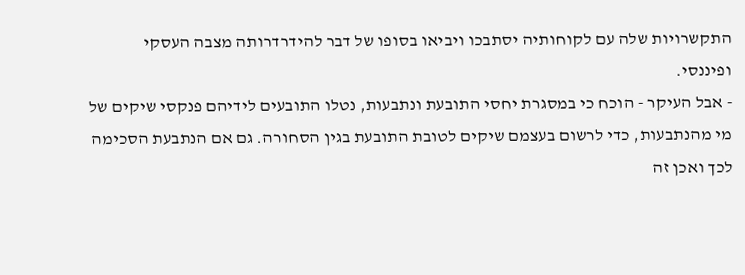התקשרויות שלה עם לקוחותיה יסתבכו ויביאו בסופו של דבר להידרדרותה מצבה העסקי ופיננסי.
- אבל העיקר - הוכח כי במסגרת יחסי התובעת ונתבעות, נטלו התובעים לידיהם פנקסי שיקים של מי מהנתבעות, כדי לרשום בעצמם שיקים לטובת התובעת בגין הסחורה. גם אם הנתבעת הסכימה לכך ואכן זה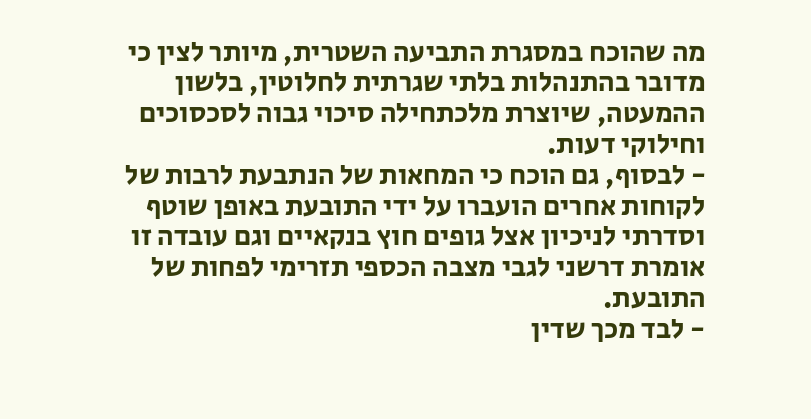מה שהוכח במסגרת התביעה השטרית, מיותר לצין כי מדובר בהתנהלות בלתי שגרתית לחלוטין, בלשון ההמעטה, שיוצרת מלכתחילה סיכוי גבוה לסכסוכים וחילוקי דעות.
- לבסוף, גם הוכח כי המחאות של הנתבעת לרבות של לקוחות אחרים הועברו על ידי התובעת באופן שוטף וסדרתי לניכיון אצל גופים חוץ בנקאיים וגם עובדה זו אומרת דרשני לגבי מצבה הכספי תזרימי לפחות של התובעת.
- לבד מכך שדין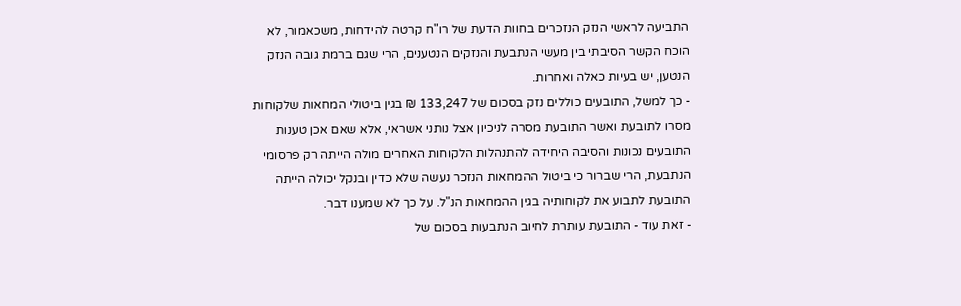התביעה לראשי הנזק הנזכרים בחוות הדעת של רו"ח קרטה להידחות, משכאמור, לא הוכח הקשר הסיבתי בין מעשי הנתבעת והנזקים הנטענים, הרי שגם ברמת גובה הנזק הנטען, יש בעיות כאלה ואחרות.
- כך למשל, התובעים כוללים נזק בסכום של 133,247 ₪ בגין ביטולי המחאות שלקוחות מסרו לתובעת ואשר התובעת מסרה לניכיון אצל נותני אשראי, אלא שאם אכן טענות התובעים נכונות והסיבה היחידה להתנהלות הלקוחות האחרים מולה הייתה רק פרסומי הנתבעת, הרי שברור כי ביטול ההמחאות הנזכר נעשה שלא כדין ובנקל יכולה הייתה התובעת לתבוע את לקוחותיה בגין ההמחאות הנ"ל. על כך לא שמענו דבר.
- זאת עוד - התובעת עותרת לחיוב הנתבעות בסכום של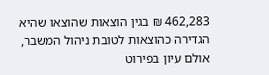462,283 ₪ בגין הוצאות שהוצאו שהיא הגדירה כהוצאות לטובת ניהול המשבר, אולם עיון בפירוט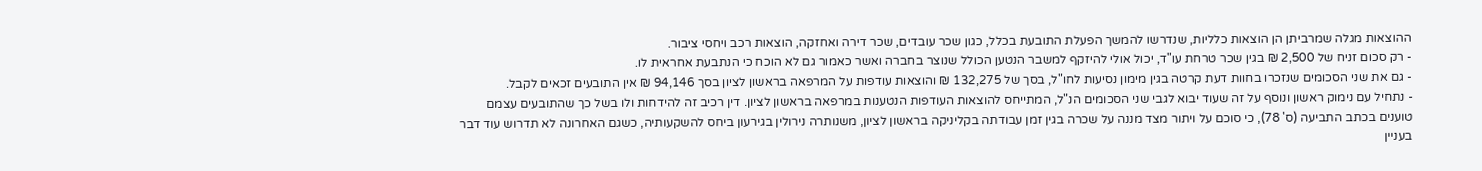ההוצאות מגלה שמרביתן הן הוצאות כלליות, שנדרשו להמשך הפעלת התובעת בכלל, כגון שכר עובדים, שכר דירה ואחזקה, הוצאות רכב ויחסי ציבור.
- רק סכום זניח של 2,500 ₪ בגין שכר טרחת עו"ד, יכול אולי להיזקף למשבר הנטען הכולל שנוצר בחברה ואשר כאמור גם לא הוכח כי הנתבעת אחראית לו.
- גם את שני הסכומים שנזכרו בחוות דעת קרטה בגין מימון נסיעות לחו"ל, בסך של 132,275 ₪ והוצאות עודפות על המרפאה בראשון לציון בסך 94,146 ₪ אין התובעים זכאים לקבל.
- נתחיל עם נימוק ראשון ונוסף על זה שעוד יבוא לגבי שני הסכומים הנ"ל, המתייחס להוצאות העודפות הנטענות במרפאה בראשון לציון. דין רכיב זה להידחות ולו בשל כך שהתובעים עצמם טוענים בכתב התביעה (ס' 78), כי סוכם על ויתור מצד מננה על שכרה בגין זמן עבודתה בקליניקה בראשון לציון, משנותרה נירולין בגירעון ביחס להשקעותיה, כשגם האחרונה לא תדרוש עוד דבר בעניין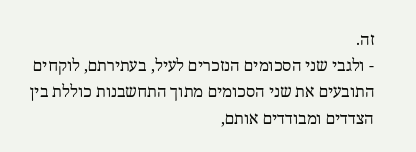זה.
- ולגבי שני הסכומים הנזכרים לעיל, בעתירתם, לוקחים התובעים את שני הסכומים מתוך התחשבנות כוללת בין הצדדים ומבודדים אותם,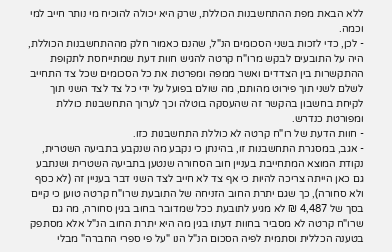ללא הבאת מפת ההתחשבנות הכוללת, שרק היא יכולה להוכיח מי נותר חייב למי וכמה.
- לכן, כדי לזכות בשני הסכומים הנ"ל, שהנם כאמור חלק מההתחשבנות הכוללת, היה על התובעים לבקש מרו"ח קרטה להגיש חוות דעת שמתייחסת לתקופת ההתקשרות בין הצדדים ואשר ממפה ומפרטת את כל הסכומים שכל צד התחייב לשלם לשני תוך פירוט מהותם, מה שולם בפועל על ידי כל צד לצד השני תוך לקיחת בחשבון בהקשר זה שהעסקה בוטלה וכך לערוך התחשבנות כוללת ומפורטת כנדרש.
- חוות הדעת של רו"ח קרטה לא כוללת התחשבנות כזו.
- אגב, במסגרת התחשבנות זו, בהינתן כי נקבע מה שנקבע בתביעה השטרית, נקודת המוצא המתחייבת בעניין חוב הסחורה שנטען בתביעה השטרית ושנתבע גם כאן הייתה צריכה להיות כי אף צד לא חייב לצד השני דבר בעניין זה (לא כסף ולא סחורה), כך שגם יתרת החוב הזניחה של התובעת שרו"ח קרטה טוען כי קיים בסך של 4,487 ₪ לא מגיע לתובעת ככל שמדובר בחוב בגין סחורה, מה גם שרו"ח קרטה לא מסביר בחוות דעתו בגין מה היא יתרת החוב הנ"ל אלא מסתפק בטענה הכללית וסתמית לפיה הסכום הנ"ל הנו "על פי ספרי החברה" מבלי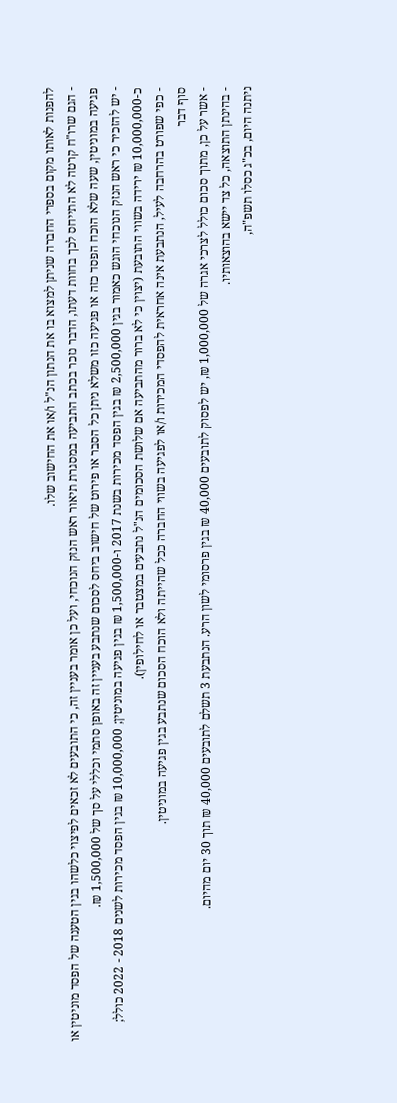להפנות לאותו מקום בספרי החברה שניתן למצוא בו את הנתון הנ"ל ו/או את החישוב שלו.
- הגם שרו"ח קרטה לא התייחס לכך בחוות דעתו, הדבר נזכר בכתב התביעה במסגרת תיאור ראש הנזק הנוכחי, ועל כן אומר בעניין זה, כי התובעים לא זכאים לפיצוי כלשהו בגין הטענה של הפסד מוניטין או פגיעה במוניטין, שעה שלא הוכח הפסד כזה או פגיעה כזו משלא ניתן כל הסבר או פירוט של חישוב ביחס לסכום שנתבע בעניין זה באופן סתמי וכללי על סך של 1,500,000 ₪.
- יש להזכיר כי ראש הנזק הנוכחי הוגש כאמור בגין 2,500,000 ₪ בגין הפסד מכירות בשנת 2017 ו-1,500,000 ₪ בגין פגיעה במוניטין; 10,000,000 ₪ בגין הפסד מכירות לשנים 2018 - 2022 כולל; כ-10,000,000 ₪ ירידה בשווי התובעת (יצוין כי לא ברור מהתביעה אם שלושת הסכומים הנ"ל נתבעים במצטבר או לחילופין).
- כפי שפורט בהרחבה לעיל, הנתבעת אינה אחראית להפסדי המכירות ו/או לפגיעה בשווי החברה ככל שהייתה ולא הוכח הסכום שנתבע בגין פגיעה במוניטין.
סוף דבר
- אשר על כן, מתוך סכום כולל לצרכי אגרה של 1,000,000 ₪, יש לפסוק לתובעים 40,000 ₪ בגין פרסומי לשון הרע. הנתבעת 3 תשלם לתובעים 40,000 ₪ תוך 30 יום מהיום.
- בהינתן התוצאה, כל צד יישא בהוצאותיו.
ניתנה היום, בכ"ג כסלו תשפ"ה,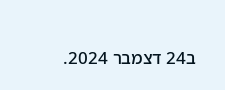ב24 דצמבר 2024.